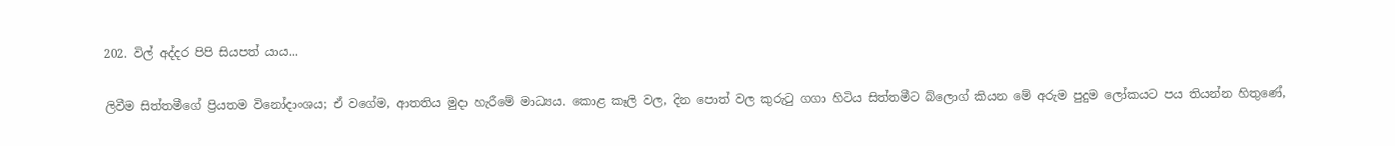202. විල් අද්දර පිපි සියපත් යාය...

ලිවීම සිත්තමීගේ ප්‍රියතම විනෝදාංශය; ඒ වගේම, ආතතිය මුදා හැරීමේ මාධ්‍යය. කොළ කෑලි වල, දින පොත් වල කුරුටු ගගා හිටිය සිත්තමීට බ්ලොග් කියන මේ අරුම පුදුම ලෝකයට පය තියන්න හිතුණේ,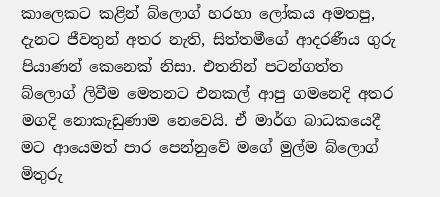කාලෙකට කළින් බ්ලොග් හරහා ලෝකය අමතපු, දැනට ජීවතුන් අතර නැති, සිත්තමීගේ ආදරණීය ගුරු පියාණන් කෙනෙක් නිසා. එතනින් පටන්ගත්ත බ්ලොග් ලිවීම මෙතනට එනකල් ආපු ගමනෙදි අතර මගදි නොකැඩුණාම නෙවෙයි. ඒ මාර්ග බාධකයෙදී මට ආයෙමත් පාර පෙන්නුවේ මගේ මුල්ම බ්ලොග් මිතුරු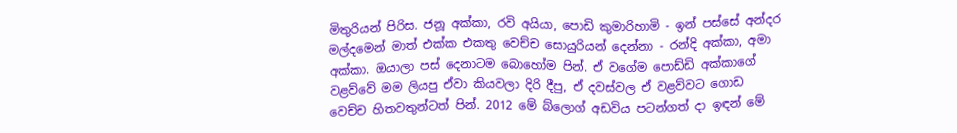මිතුරියන් පිරිස. ජනූ අක්කා, රවි අයියා, පොඩි කුමාරිහාමි - ඉන් පස්සේ අන්දර මල්දමෙන් මාත් එක්ක එකතු වෙච්ච සොයුරියන් දෙන්නා - රන්දි අක්කා, අමා අක්කා. ඔයාලා පස් දෙනාටම බොහෝම පින්. ඒ වගේම පොඩ්ඩි අක්කාගේ වළව්වේ මම ලියපු ඒවා කියවලා දිරි දීපු, ඒ දවස්වල ඒ වළව්වට ගොඩ වෙච්ච හිතවතුන්ටත් පින්. 2012 මේ බ්ලොග් අඩවිය පටන්ගත් දා ඉඳන් මේ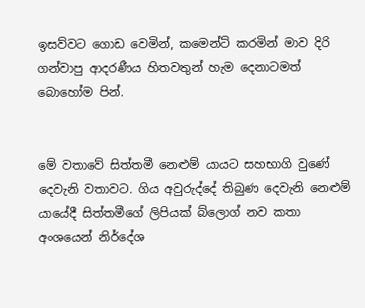ඉසව්වට ගොඩ වෙමින්, කමෙන්ට් කරමින් මාව දිරි ගන්වාපු ආදරණීය හිතවතුන් හැම දෙනාටමත් බොහෝම පින්.


මේ වතාවේ සිත්තමී නෙළුම් යායට සහභාගි වුණේ දෙවැනි වතාවට. ගිය අවුරුද්දේ තිබුණ දෙවැනි නෙළුම් යායේදී සිත්තමීගේ ලිපියක් බ්ලොග් නව කතා අංශයෙන් නිර්දේශ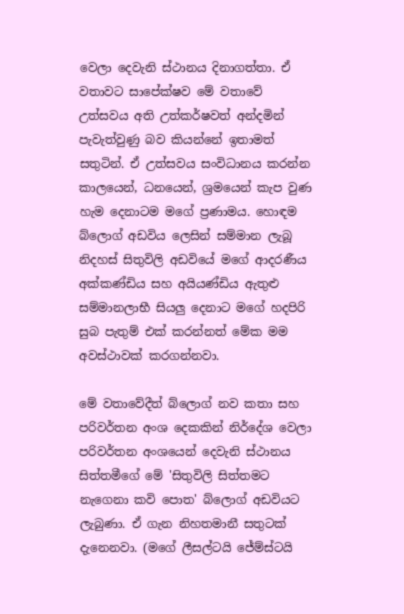වෙලා දෙවැනි ස්ථානය දිනාගත්තා. ඒ වතාවට සාපේක්ෂව මේ වතාවේ උත්සවය අති උත්කර්ෂවත් අන්දමින් පැවැත්වුණු බව කියන්නේ ඉතාමත් සතුටින්. ඒ උත්සවය සංවිධානය කරන්න කාලයෙන්, ධනයෙන්, ශ්‍රමයෙන් කැප වුණ හැම දෙනාටම මගේ ප්‍රණාමය. හොඳම බ්ලොග් අඩවිය ලෙසින් සම්මාන ලැබූ නිදහස් සිතුවිලි අඩවියේ මගේ ආදරණීය අක්කණ්ඩිය සහ අයියණ්ඩිය ඇතුළු සම්මානලාභී සියලු දෙනාට මගේ හදපිරි සුබ පැතුම් එක් කරන්නත් මේක මම අවස්ථාවක් කරගන්නවා.

මේ වතාවේදීත් බ්ලොග් නව කතා සහ පරිවර්තන අංශ දෙකකින් නිර්දේශ වෙලා පරිවර්තන අංශයෙන් දෙවැනි ස්ථානය සිත්තමීගේ මේ 'සිතුවිලි සිත්තමට නැගෙනා කවි පොත' බ්ලොග් අඩවියට ලැබුණා. ඒ ගැන නිහතමානී සතුටක් දැනෙනවා. (මගේ ලීසල්ටයි ජේම්ස්ටයි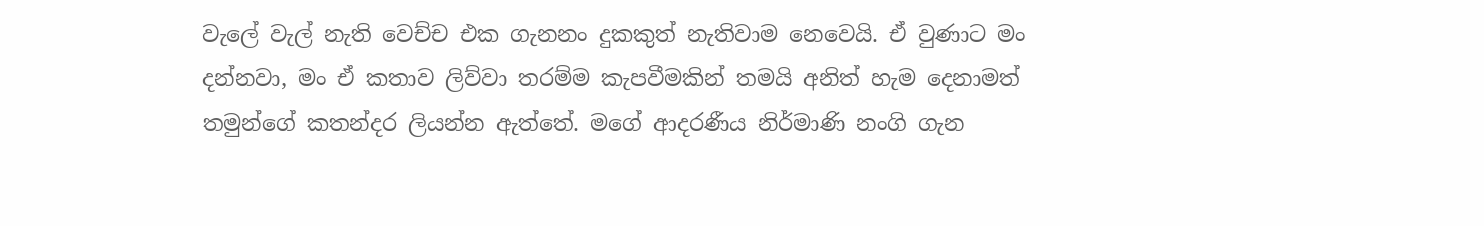වැලේ වැල් නැති වෙච්ච එක ගැනනං දුකකුත් නැතිවාම නෙවෙයි. ඒ වුණාට මං දන්නවා, මං ඒ කතාව ලිව්වා තරම්ම කැපවීමකින් තමයි අනිත් හැම දෙනාමත් තමුන්ගේ කතන්දර ලියන්න ඇත්තේ. මගේ ආදරණීය නිර්මාණි නංගි ගැන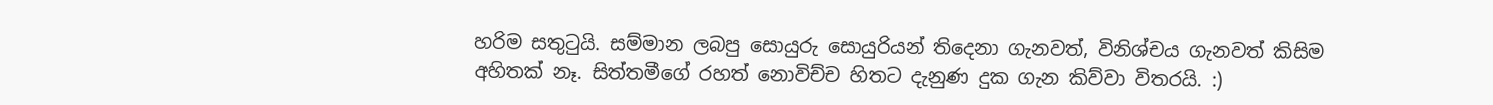හරිම සතුටුයි. සම්මාන ලබපු සොයුරු සොයුරියන් තිදෙනා ගැනවත්, විනිශ්චය ගැනවත් කිසිම අහිතක් නෑ. සිත්තමීගේ රහත් නොවිච්ච හිතට දැනුණ දුක ගැන කිව්වා විතරයි. :)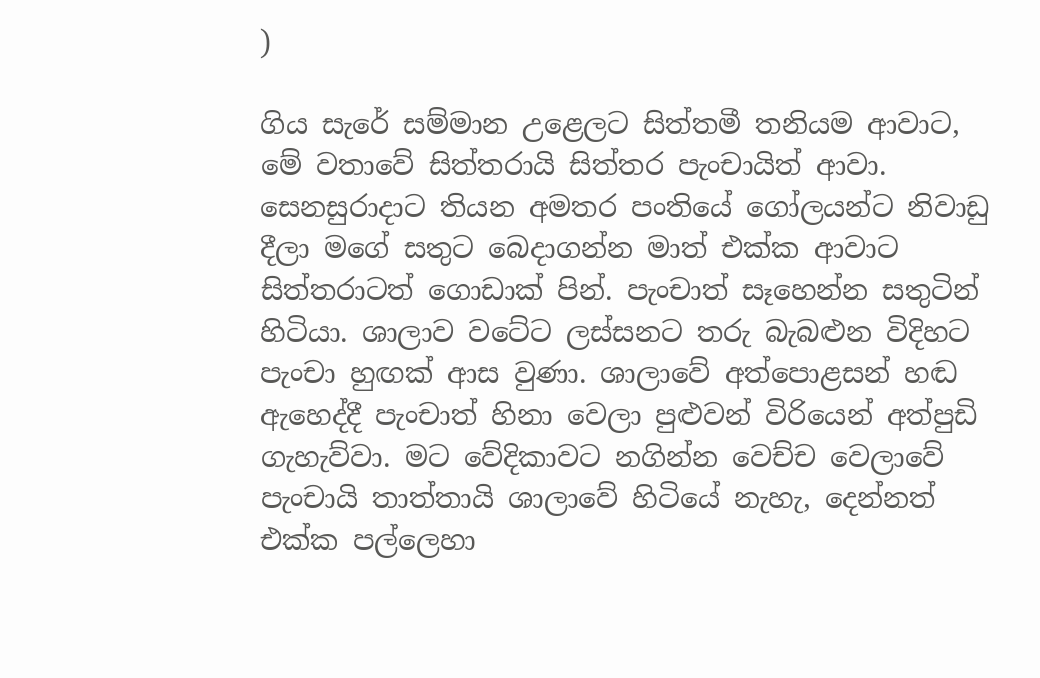)

ගිය සැරේ සම්මාන උළෙලට සිත්තමී තනියම ආවාට, මේ වතාවේ සිත්තරායි සිත්තර පැංචායිත් ආවා. සෙනසුරාදාට තියන අමතර පංතියේ ගෝලයන්ට නිවාඩු දීලා මගේ සතුට බෙදාගන්න මාත් එක්ක ආවාට සිත්තරාටත් ගොඩාක් පින්. පැංචාත් සෑහෙන්න සතුටින් හිටියා. ශාලාව වටේට ලස්සනට තරු බැබළුන විදිහට පැංචා හුඟක් ආස වුණා. ශාලාවේ අත්පොළසන් හඬ ඇහෙද්දී පැංචාත් හිනා වෙලා පුළුවන් විරියෙන් අත්පුඩි ගැහැව්වා. මට වේදිකාවට නගින්න වෙච්ච වෙලාවේ පැංචායි තාත්තායි ශාලාවේ හිටියේ නැහැ, දෙන්නත් එක්ක පල්ලෙහා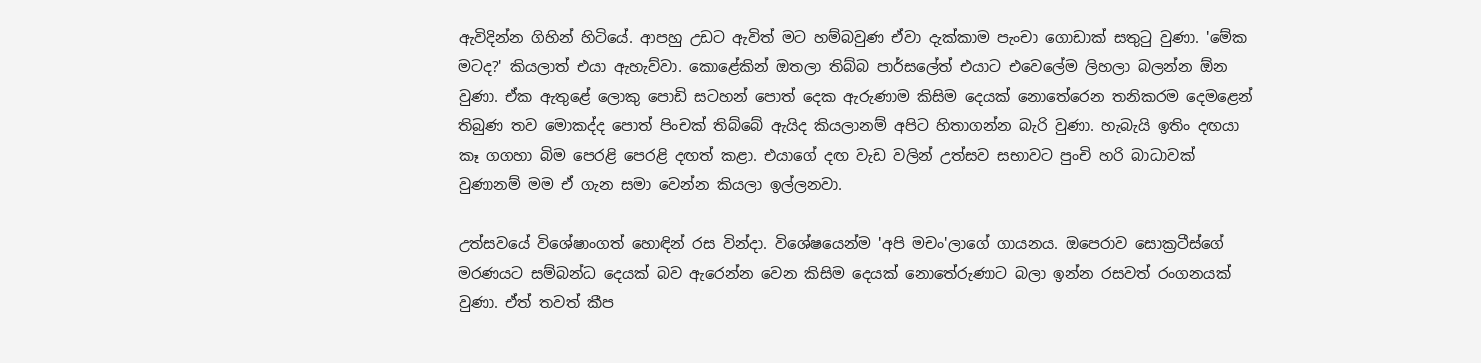ඇවිදින්න ගිහින් හිටියේ. ආපහු උඩට ඇවිත් මට හම්බවුණ ඒවා දැක්කාම පැංචා ගොඩාක් සතුටු වුණා. 'මේක මටද?' කියලාත් එයා ඇහැව්වා. කොළේකින් ඔතලා තිබ්බ පාර්සලේත් එයාට එවෙලේම ලිහලා බලන්න ඕන වුණා. ඒක ඇතුළේ ලොකු පොඩි සටහන් පොත් දෙක ඇරුණාම කිසිම දෙයක් නොතේරෙන තනිකරම දෙමළෙන් තිබුණ තව මොකද්ද පොත් පිංචක් තිබ්බේ ඇයිද කියලානම් අපිට හිතාගන්න බැරි වුණා. හැබැයි ඉතිං දඟයා කෑ ගගහා බිම පෙරළි පෙරළි දඟත් කළා. එයාගේ දඟ වැඩ වලින් උත්සව සභාවට පුංචි හරි බාධාවක් වුණානම් මම ඒ ගැන සමා වෙන්න කියලා ඉල්ලනවා.

උත්සවයේ විශේෂාංගත් හොඳින් රස වින්දා. විශේෂයෙන්ම 'අපි මචං'ලාගේ ගායනය. ඔපෙරාව සොක්‍රටීස්ගේ මරණයට සම්බන්ධ දෙයක් බව ඇරෙන්න වෙන කිසිම දෙයක් නොතේරුණාට බලා ඉන්න රසවත් රංගනයක් වුණා. ඒත් තවත් කීප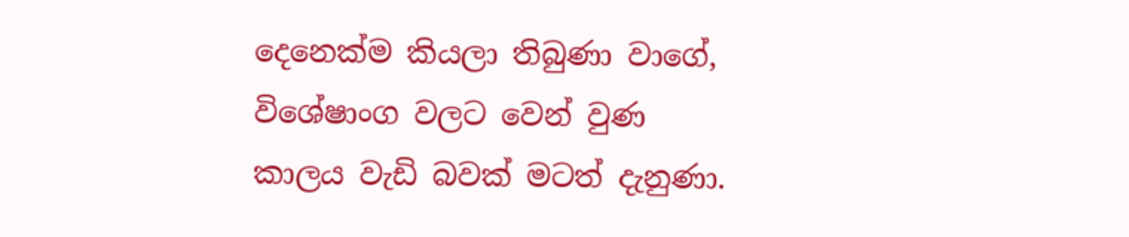දෙනෙක්ම කියලා තිබුණා වාගේ, විශේෂාංග වලට වෙන් වුණ කාලය වැඩි බවක් මටත් දැනුණා.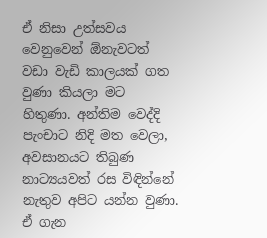ඒ නිසා උත්සවය වෙනුවෙන් ඕනැවටත් වඩා වැඩි කාලයක් ගත වුණා කියලා මට හිතුණා. අන්තිම වෙද්දි පැංචාට නිදි මත වෙලා, අවසානයට තිබුණ නාට්‍යයවත් රස විඳින්නේ නැතුව අපිට යන්න වුණා. ඒ ගැන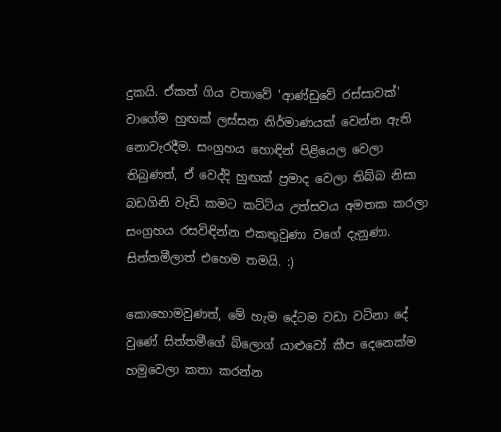දුකයි. ඒකත් ගිය වතාවේ 'ආණ්ඩුවේ රස්සාවක්' වාගේම හුඟක් ලස්සන නිර්මාණයක් වෙන්න ඇති නොවැරදීම. සංග්‍රහය හොඳින් පිළියෙල වෙලා තිබුණත්, ඒ වෙද්දි හුඟක් ප්‍රමාද වෙලා තිබ්බ නිසා බඩගිනි වැඩි කමට කට්ටිය උත්සවය අමතක කරලා සංග්‍රහය රසවිඳින්න එකතුවුණා වගේ දැනුණා. සිත්තමීලාත් එහෙම තමයි. :)

කොහොමවුණත්, මේ හැම දේටම වඩා වටිනා දේ වුණේ සිත්තමීගේ බ්ලොග් යාළුවෝ කීප දෙනෙක්ම හමුවෙලා කතා කරන්න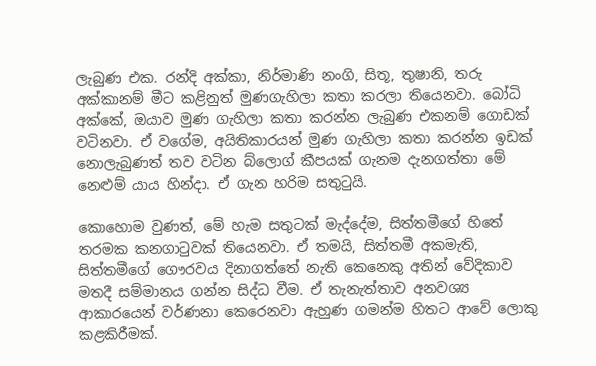ලැබුණ එක. රන්දි අක්කා, නිර්මාණි නංගි, සිතූ, තුෂානි, තරු අක්කානම් මීට කළිනුත් මුණගැහිලා කතා කරලා තියෙනවා. බෝධි අක්කේ, ඔයාව මුණ ගැහිලා කතා කරන්න ලැබුණ එකනම් ගොඩක් වටිනවා. ඒ වගේම, අයිතිකාරයන් මුණ ගැහිලා කතා කරන්න ඉඩක් නොලැබුණත් තව වටින බ්ලොග් කීපයක් ගැනම දැනගත්තා මේ නෙළුම් යාය හින්දා. ඒ ගැන හරිම සතුටුයි.

කොහොම වුණත්, මේ හැම සතුටක් මැද්දේම, සිත්තමීගේ හිතේ තරමක කනගාටුවක් තියෙනවා. ඒ තමයි, සිත්තමී අකමැති, සිත්තමීගේ ගෞරවය දිනාගත්තේ නැති කෙනෙකු අතින් වේදිකාව මතදී සම්මානය ගන්න සිද්ධ වීම. ඒ තැනැත්තාව අනවශ්‍ය ආකාරයෙන් වර්ණනා කෙරෙනවා ඇහුණ ගමන්ම හිතට ආවේ ලොකු කළකිරීමක්.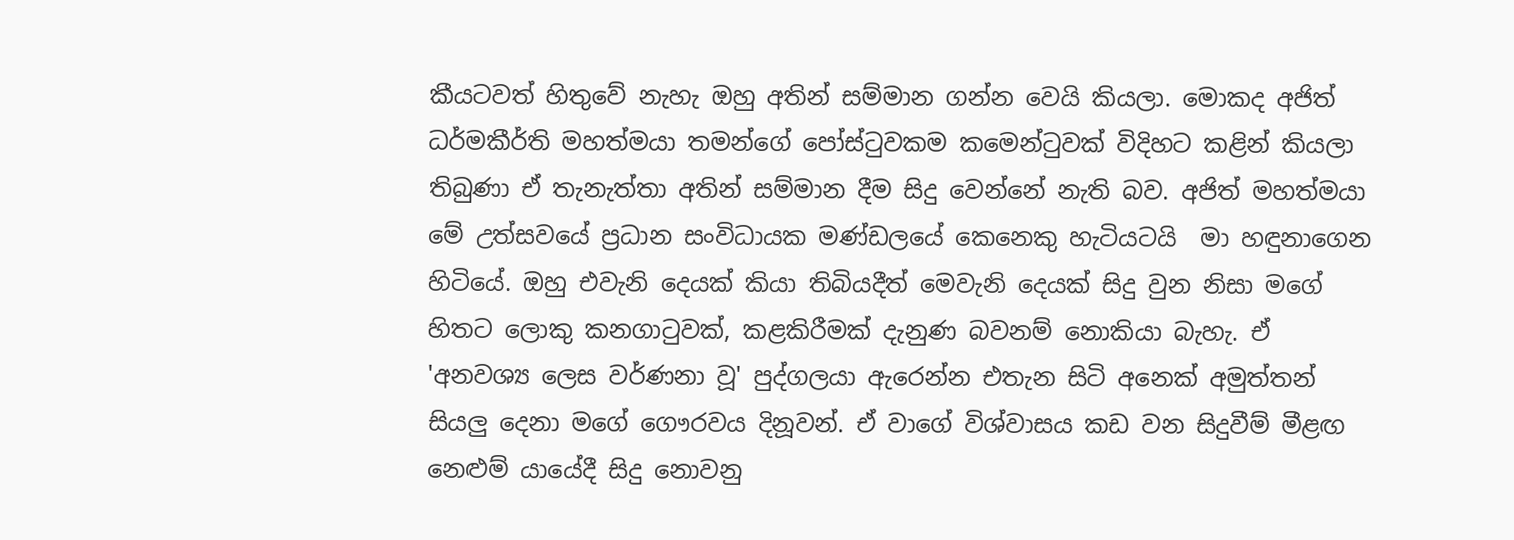කීයටවත් හිතුවේ නැහැ ඔහු අතින් සම්මාන ගන්න වෙයි කියලා. මොකද අජිත් ධර්මකීර්ති මහත්මයා තමන්ගේ පෝස්ටුවකම කමෙන්ටුවක් විදිහට කළින් කියලා තිබුණා ඒ තැනැත්තා අතින් සම්මාන දීම සිදු වෙන්නේ නැති බව. අජිත් මහත්මයා මේ උත්සවයේ ප්‍රධාන සංවිධායක මණ්ඩලයේ කෙනෙකු හැටියටයි  මා හඳුනාගෙන හිටියේ. ඔහු එවැනි දෙයක් කියා තිබියදීත් මෙවැනි දෙයක් සිදු වුන නිසා මගේ හිතට ලොකු කනගාටුවක්, කළකිරීමක් දැනුණ බවනම් නොකියා බැහැ. ඒ 'අනවශ්‍ය ලෙස වර්ණනා වූ' පුද්ගලයා ඇරෙන්න එතැන සිටි අනෙක් අමුත්තන් සියලු දෙනා මගේ ගෞරවය දිනූවන්. ඒ වාගේ විශ්වාසය කඩ වන සිදුවීම් මීළඟ නෙළුම් යායේදී සිදු නොවනු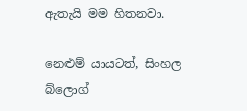ඇතැයි මම හිතනවා.

නෙළුම් යායටත්, සිංහල බ්ලොග්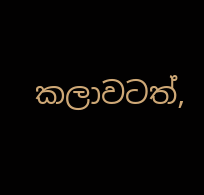කලාවටත්,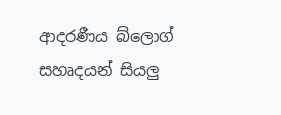ආදරණීය බ්ලොග් සහෘදයන් සියලු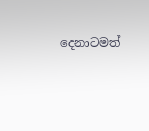දෙනාටමත්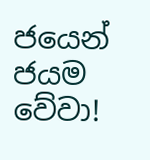ජයෙන් ජයම වේවා!